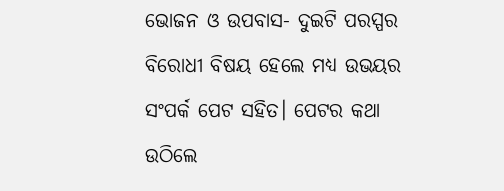ଭୋଜନ ଓ ଉପବାସ- ଦୁଇଟି ପରସ୍ପର ବିରୋଧୀ ବିଷୟ ହେଲେ ମଧ୍ୟ ଉଭୟର ସଂପର୍କ ପେଟ ସହିତ। ପେଟର କଥା ଉଠିଲେ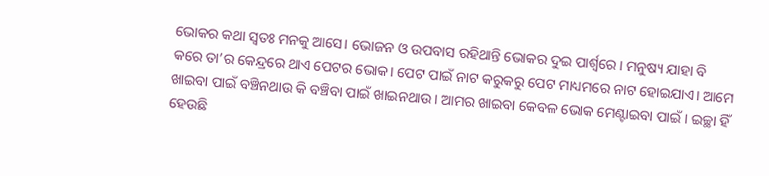ଭୋକର କଥା ସ୍ବତଃ ମନକୁ ଆସେ। ଭୋଜନ ଓ ଉପବାସ ରହିଥାନ୍ତି ଭୋକର ଦୁଇ ପାର୍ଶ୍ବରେ। ମନୁଷ୍ୟ ଯାହା ବି କରେ ତା’ର କେନ୍ଦ୍ରରେ ଥାଏ ପେଟର ଭୋକ। ପେଟ ପାଇଁ ନାଟ କରୁକରୁ ପେଟ ମାଧ୍ୟମରେ ନାଟ ହୋଇଯାଏ। ଆମେ ଖାଇବା ପାଇଁ ବଞ୍ଚିନଥାଉ କି ବଞ୍ଚିବା ପାଇଁ ଖାଇନଥାଉ। ଆମର ଖାଇବା କେବଳ ଭୋକ ମେଣ୍ଟାଇବା ପାଇଁ। ଇଚ୍ଛା ହିଁ ହେଉଛି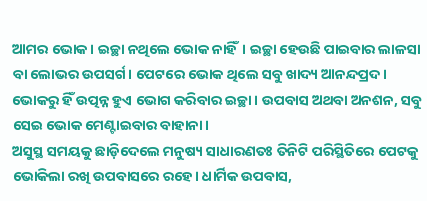ଆମର ଭୋକ। ଇଚ୍ଛା ନଥିଲେ ଭୋକ ନାହିଁ। ଇଚ୍ଛା ହେଉଛି ପାଇବାର ଲାଳସା ବା ଲୋଭର ଉପସର୍ଗ। ପେଟରେ ଭୋକ ଥିଲେ ସବୁ ଖାଦ୍ୟ ଆନନ୍ଦପ୍ରଦ। ଭୋକରୁ ହିଁ ଉତ୍ପନ୍ନ ହୁଏ ଭୋଗ କରିବାର ଇଚ୍ଛା। ଉପବାସ ଅଥବା ଅନଶନ, ସବୁ ସେଇ ଭୋକ ମେଣ୍ଟାଇବାର ବାହାନା।
ଅସୁସ୍ଥ ସମୟକୁ ଛାଡ଼ିଦେଲେ ମନୁଷ୍ୟ ସାଧାରଣତଃ ତିନିଟି ପରିସ୍ଥିତିରେ ପେଟକୁ ଭୋକିଲା ରଖି ଉପବାସରେ ରହେ। ଧାର୍ମିକ ଉପବାସ,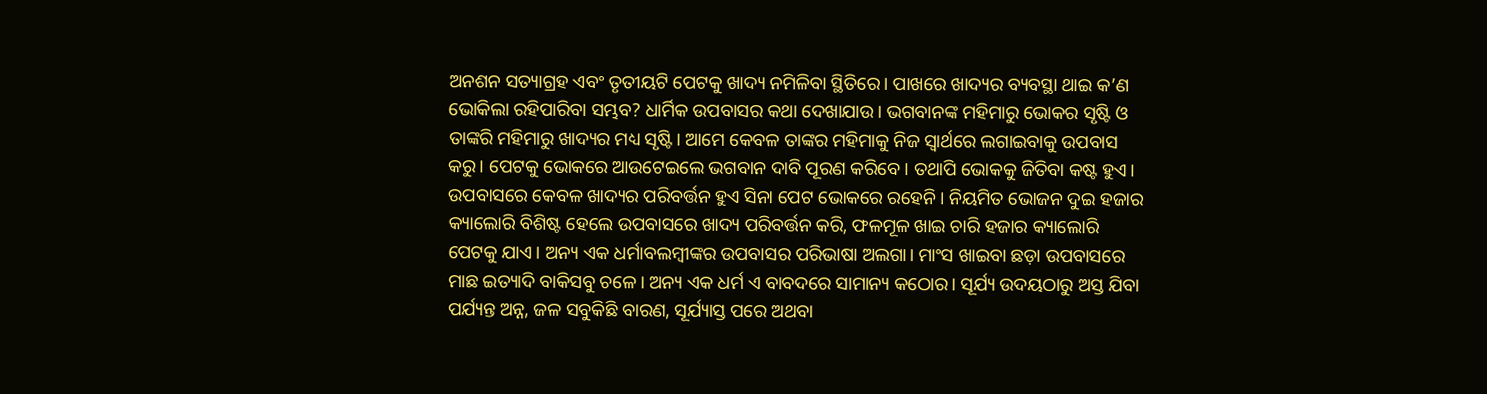ଅନଶନ ସତ୍ୟାଗ୍ରହ ଏବଂ ତୃତୀୟଟି ପେଟକୁ ଖାଦ୍ୟ ନମିଳିବା ସ୍ଥିତିରେ। ପାଖରେ ଖାଦ୍ୟର ବ୍ୟବସ୍ଥା ଥାଇ କ’ଣ ଭୋକିଲା ରହିପାରିବା ସମ୍ଭବ? ଧାର୍ମିକ ଉପବାସର କଥା ଦେଖାଯାଉ। ଭଗବାନଙ୍କ ମହିମାରୁ ଭୋକର ସୃଷ୍ଟି ଓ ତାଙ୍କରି ମହିମାରୁ ଖାଦ୍ୟର ମଧ୍ୟ ସୃଷ୍ଟି। ଆମେ କେବଳ ତାଙ୍କର ମହିମାକୁ ନିଜ ସ୍ବାର୍ଥରେ ଲଗାଇବାକୁ ଉପବାସ କରୁ। ପେଟକୁ ଭୋକରେ ଆଉଟେଇଲେ ଭଗବାନ ଦାବି ପୂରଣ କରିବେ। ତଥାପି ଭୋକକୁ ଜିତିବା କଷ୍ଟ ହୁଏ। ଉପବାସରେ କେବଳ ଖାଦ୍ୟର ପରିବର୍ତ୍ତନ ହୁଏ ସିନା ପେଟ ଭୋକରେ ରହେନି। ନିୟମିତ ଭୋଜନ ଦୁଇ ହଜାର କ୍ୟାଲୋରି ବିଶିଷ୍ଟ ହେଲେ ଉପବାସରେ ଖାଦ୍ୟ ପରିବର୍ତ୍ତନ କରି, ଫଳମୂଳ ଖାଇ ଚାରି ହଜାର କ୍ୟାଲୋରି ପେଟକୁ ଯାଏ। ଅନ୍ୟ ଏକ ଧର୍ମାବଲମ୍ବୀଙ୍କର ଉପବାସର ପରିଭାଷା ଅଲଗା। ମାଂସ ଖାଇବା ଛଡ଼ା ଉପବାସରେ ମାଛ ଇତ୍ୟାଦି ବାକିସବୁ ଚଳେ। ଅନ୍ୟ ଏକ ଧର୍ମ ଏ ବାବଦରେ ସାମାନ୍ୟ କଠୋର। ସୂର୍ଯ୍ୟ ଉଦୟଠାରୁ ଅସ୍ତ ଯିବା ପର୍ଯ୍ୟନ୍ତ ଅନ୍ନ, ଜଳ ସବୁକିଛି ବାରଣ, ସୂର୍ଯ୍ୟାସ୍ତ ପରେ ଅଥବା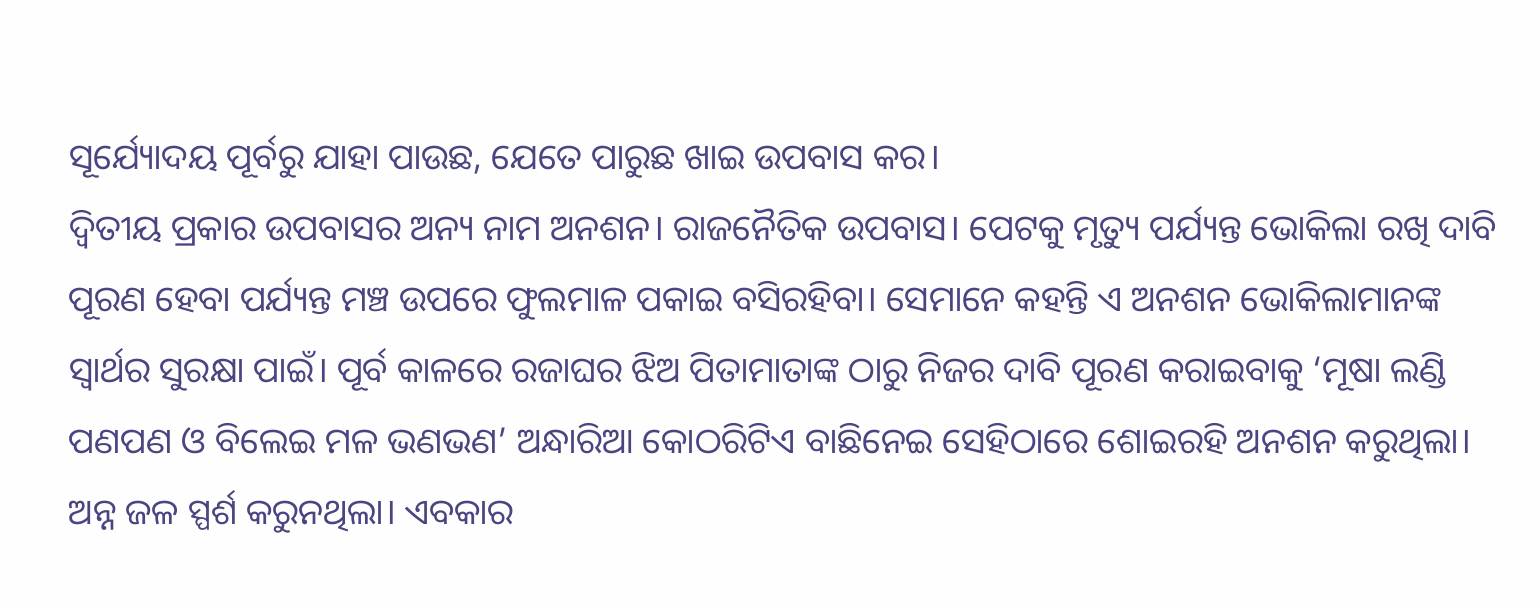ସୂର୍ଯ୍ୟୋଦୟ ପୂର୍ବରୁ ଯାହା ପାଉଛ, ଯେତେ ପାରୁଛ ଖାଇ ଉପବାସ କର।
ଦ୍ୱିତୀୟ ପ୍ରକାର ଉପବାସର ଅନ୍ୟ ନାମ ଅନଶନ। ରାଜନୈତିକ ଉପବାସ। ପେଟକୁ ମୃତ୍ୟୁ ପର୍ଯ୍ୟନ୍ତ ଭୋକିଲା ରଖି ଦାବି ପୂରଣ ହେବା ପର୍ଯ୍ୟନ୍ତ ମଞ୍ଚ ଉପରେ ଫୁଲମାଳ ପକାଇ ବସିରହିବା। ସେମାନେ କହନ୍ତି ଏ ଅନଶନ ଭୋକିଲାମାନଙ୍କ ସ୍ବାର୍ଥର ସୁରକ୍ଷା ପାଇଁ। ପୂର୍ବ କାଳରେ ରଜାଘର ଝିଅ ପିତାମାତାଙ୍କ ଠାରୁ ନିଜର ଦାବି ପୂରଣ କରାଇବାକୁ ‘ମୂଷା ଲଣ୍ଡି ପଣପଣ ଓ ବିଲେଇ ମଳ ଭଣଭଣ’ ଅନ୍ଧାରିଆ କୋଠରିଟିଏ ବାଛିନେଇ ସେହିଠାରେ ଶୋଇରହି ଅନଶନ କରୁଥିଲା। ଅନ୍ନ ଜଳ ସ୍ପର୍ଶ କରୁନଥିଲା। ଏବକାର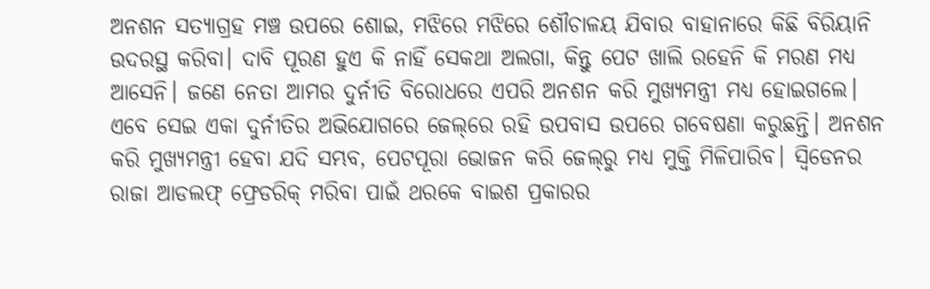ଅନଶନ ସତ୍ୟାଗ୍ରହ ମଞ୍ଚ ଉପରେ ଶୋଇ, ମଝିରେ ମଝିରେ ଶୌଚାଳୟ ଯିବାର ବାହାନାରେ କିଛି ବିରିୟାନି ଉଦରସ୍ଥ କରିବା। ଦାବି ପୂରଣ ହୁଏ କି ନାହିଁ ସେକଥା ଅଲଗା, କିନ୍ତୁ ପେଟ ଖାଲି ରହେନି କି ମରଣ ମଧ୍ୟ ଆସେନି। ଜଣେ ନେତା ଆମର ଦୁର୍ନୀତି ବିରୋଧରେ ଏପରି ଅନଶନ କରି ମୁଖ୍ୟମନ୍ତ୍ରୀ ମଧ୍ୟ ହୋଇଗଲେ। ଏବେ ସେଇ ଏକା ଦୁର୍ନୀତିର ଅଭିଯୋଗରେ ଜେଲ୍‌ରେ ରହି ଉପବାସ ଉପରେ ଗବେଷଣା କରୁଛନ୍ତି। ଅନଶନ କରି ମୁଖ୍ୟମନ୍ତ୍ରୀ ହେବା ଯଦି ସମ୍ଭବ, ପେଟପୂରା ଭୋଜନ କରି ଜେଲ୍‌ରୁ ମଧ୍ୟ ମୁକ୍ତି ମିଳିପାରିବ। ସ୍ବିଡେନର ରାଜା ଆଡଲଫ୍ ଫ୍ରେଡରିକ୍ ମରିବା ପାଇଁ ଥରକେ ବାଇଶ ପ୍ରକାରର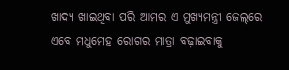ଖାଦ୍ୟ ଖାଇଥିବା ପରି ଆମର ଏ ମୁଖ୍ୟମନ୍ତ୍ରୀ ଜେଲ୍‌ରେ ଏବେ ମଧୁମେହ ରୋଗର ମାତ୍ରା ବଢ଼ାଇବାକୁ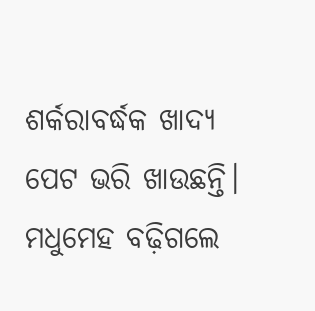ଶର୍କରାବର୍ଦ୍ଧକ ଖାଦ୍ୟ ପେଟ ଭରି ଖାଉଛନ୍ତି। ମଧୁମେହ ବଢ଼ିଗଲେ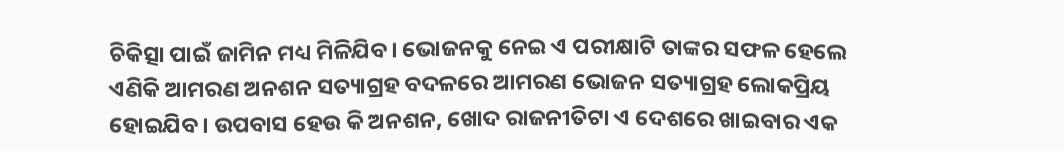ଚିକିତ୍ସା ପାଇଁ ଜାମିନ ମଧ୍ୟ ମିଳିଯିବ। ଭୋଜନକୁ ନେଇ ଏ ପରୀକ୍ଷାଟି ତାଙ୍କର ସଫଳ ହେଲେ ଏଣିକି ଆମରଣ ଅନଶନ ସତ୍ୟାଗ୍ରହ ବଦଳରେ ଆମରଣ ଭୋଜନ ସତ୍ୟାଗ୍ରହ ଲୋକପ୍ରିୟ ହୋଇଯିବ। ଉପବାସ ହେଉ କି ଅନଶନ, ଖୋଦ ରାଜନୀତିଟା ଏ ଦେଶରେ ଖାଇବାର ଏକ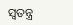ସ୍ବତନ୍ତ୍ର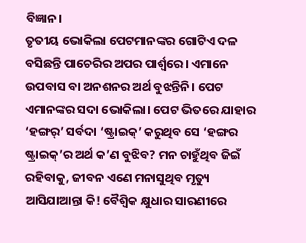ବିଜ୍ଞାନ।
ତୃତୀୟ ଭୋକିଲା ପେଟମାନଙ୍କର ଗୋଟିଏ ଦଳ ବସିଛନ୍ତି ପାଚେରିର ଅପର ପାର୍ଶ୍ବରେ। ଏମାନେ ଉପବାସ ବା ଅନଶନର ଅର୍ଥ ବୁଝନ୍ତିନି। ପେଟ ଏମାନଙ୍କର ସଦା ଭୋକିଲା। ପେଟ ଭିତରେ ଯାହାର ‘ହଙ୍ଗର୍’ ସର୍ବଦା ‘ଷ୍ଟ୍ରାଇକ୍’ କରୁଥିବ ସେ ‘ହଙ୍ଗର ଷ୍ଟ୍ରାଇକ୍‌’ର ଅର୍ଥ କ’ଣ ବୁଝିବ? ମନ ଚାହୁଁଥିବ ଜିଇଁ ରହିବାକୁ, ଜୀବନ ଏଣେ ମନାସୁଥିବ ମୃତ୍ୟୁ ଆସିଯାଆନ୍ତା କି! ବୈଶ୍ବିକ କ୍ଷୁଧାର ସାରଣୀରେ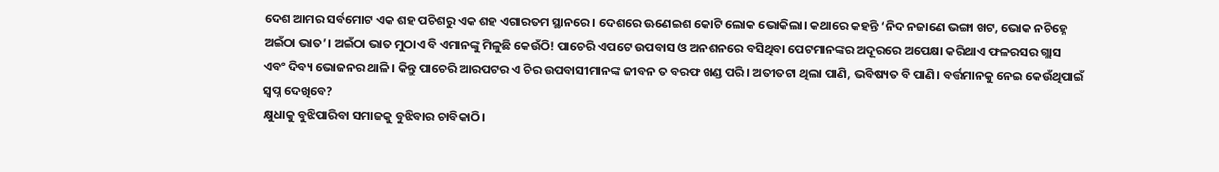ଦେଶ ଆମର ସର୍ବମୋଟ ଏକ ଶହ ପଚିଶରୁ ଏକ ଶହ ଏଗାରତମ ସ୍ଥାନରେ। ଦେଶରେ ଊଣେଇଶ କୋଟି ଲୋକ ଭୋକିଲା। କଥାରେ କହନ୍ତି ‘ନିଦ ନଜାଣେ ଭଙ୍ଗା ଖଟ, ଭୋକ ନଚିହ୍ନେ ଅଇଁଠା ଭାତ’। ଅଇଁଠା ଭାତ ମୁଠାଏ ବି ଏମାନଙ୍କୁ ମିଳୁଛି କେଉଁଠି! ପାଚେରି ଏପଟେ ଉପବାସ ଓ ଅନଶନରେ ବସିଥିବା ପେଟମାନଙ୍କର ଅଦୂରରେ ଅପେକ୍ଷା କରିଥାଏ ଫଳରସର ଗ୍ଲାସ ଏବଂ ଦିବ୍ୟ ଭୋଜନର ଥାଳି। କିନ୍ତୁ ପାଚେରି ଆରପଟର ଏ ଚିର ଉପବାସୀମାନଙ୍କ ଜୀବନ ତ ବରଫ ଖଣ୍ଡ ପରି। ଅତୀତଟା ଥିଲା ପାଣି, ଭବିଷ୍ୟତ ବି ପାଣି। ବର୍ତ୍ତମାନକୁ ନେଇ କେଉଁଥିପାଇଁ ସ୍ବପ୍ନ ଦେଖିବେ?
କ୍ଷୁଧାକୁ ବୁଝିପାରିବା ସମାଜକୁ ବୁଝିବାର ଚାବିକାଠି।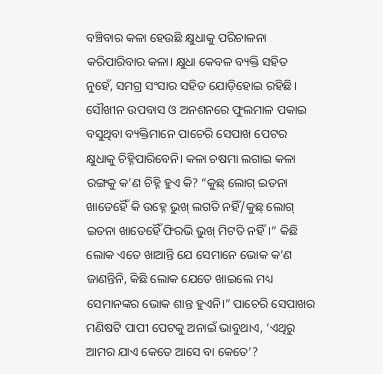ବଞ୍ଚିବାର କଳା ହେଉଛି କ୍ଷୁଧାକୁ ପରିଚାଳନା କରିପାରିବାର କଳା। କ୍ଷୁଧା କେବଳ ବ୍ୟକ୍ତି ସହିତ ନୁହେଁ, ସମଗ୍ର ସଂସାର ସହିତ ଯୋଡ଼ିହୋଇ ରହିଛି। ସୌଖୀନ ଉପବାସ ଓ ଅନଶନରେ ଫୁଲମାଳ ପକାଇ ବସୁଥିବା ବ୍ୟକ୍ତିମାନେ ପାଚେରି ସେପାଖ ପେଟର କ୍ଷୁଧାକୁ ଚିହ୍ନିପାରିବେନି। କଳା ଚଷମା ଲଗାଇ କଳା ରଙ୍ଗକୁ କ’ଣ ଚିହ୍ନି ହୁଏ କି? “କୁଛ୍ ଲୋଗ୍ ଇତନା ଖାତେହୈଁ କି ଉହ୍ନେ ଭୁଖ୍ ଲଗତି ନହିଁ/କୁଛ୍ ଲୋଗ୍ ଇତନା ଖାତେହୈଁ ଫିରଭି ଭୁଖ୍ ମିଟତି ନହିଁ।” କିଛି ଲୋକ ଏତେ ଖାଆନ୍ତି ଯେ ସେମାନେ ଭୋକ କ’ଣ ଜାଣନ୍ତିନି, କିଛି ଲୋକ ଯେତେ ଖାଇଲେ ମଧ୍ୟ ସେମାନଙ୍କର ଭୋକ ଶାନ୍ତ ହୁଏନି।” ପାଚେରି ସେପାଖର ମଣିଷଟି ପାପୀ ପେଟକୁ ଅନାଇଁ ଭାବୁଥାଏ, ‘ଏଥିରୁ ଆମର ଯାଏ କେତେ ଆସେ ବା କେତେ’?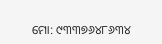ମୋ: ୯୩୩୭୬୪୮୬୩୪